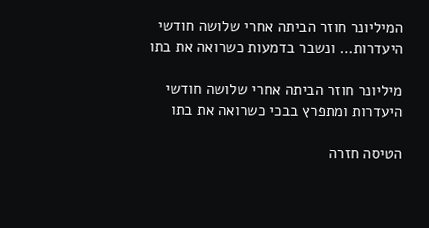המיליונר חוזר הביתה אחרי שלושה חודשי היעדרות… ונשבר בדמעות כשרואה את בתו

מיליונר חוזר הביתה אחרי שלושה חודשי היעדרות ומתפרץ בבכי כשרואה את בתו

הטיסה חזרה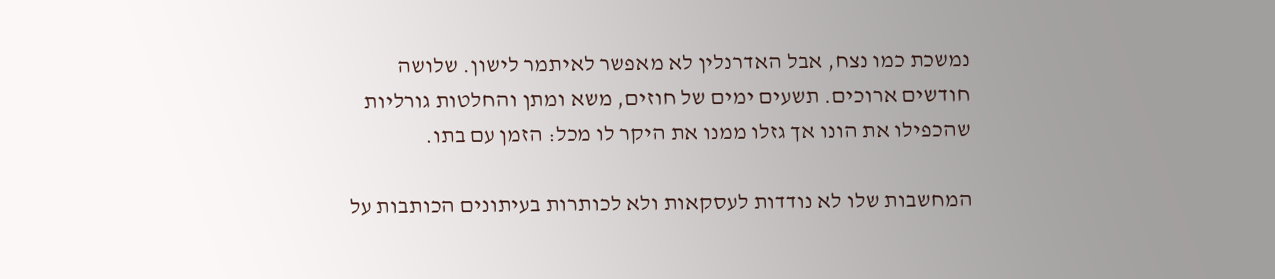נמשכת כמו נצח, אבל האדרנלין לא מאפשר לאיתמר לישון. שלושה חודשים ארוכים. תשעים ימים של חוזים, משא ומתן והחלטות גורליות שהכפילו את הונו אך גזלו ממנו את היקר לו מכל: הזמן עם בתו.

המחשבות שלו לא נודדות לעסקאות ולא לכותרות בעיתונים הכותבות על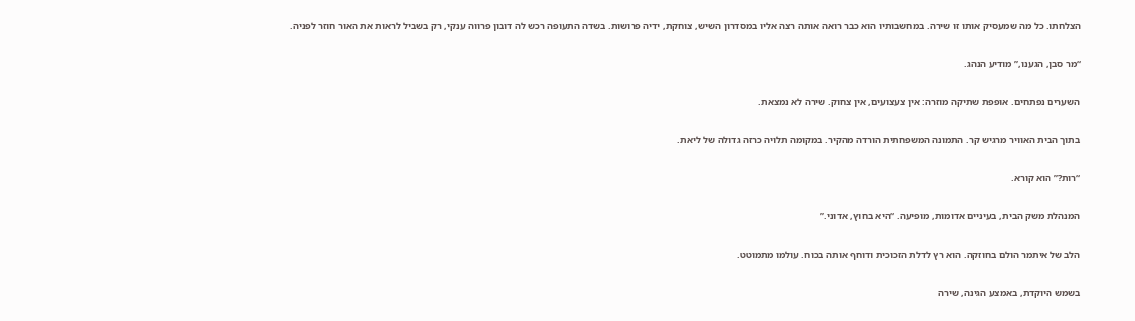הצלחתו. כל מה שמעסיק אותו זו שירה. במחשבותיו הוא כבר רואה אותה רצה אליו במסדרון השיש, צוחקת, ידיה פרושות. בשדה התעופה רכש לה דובון פרווה ענקי, רק בשביל לראות את האור חוזר לפניה.

“מר סבן, הגענו,” מודיע הנהג.

השערים נפתחים. אופפת שתיקה מוזרה: אין צעצועים, אין צחוק. שירה לא נמצאת.

בתוך הבית האוויר מרגיש קר. התמונה המשפחתית הורדה מהקיר. במקומה תלויה כרזה גדולה של ליאת.

“רות?” הוא קורא.

המנהלת משק הבית, בעיניים אדומות, מופיעה. “היא בחוץ, אדוני.”

הלב של איתמר הולם בחוזקה. הוא רץ לדלת הזכוכית ודוחף אותה בכוח. עולמו מתמוטט.

בשמש היוקדת, באמצע הגינה, שירה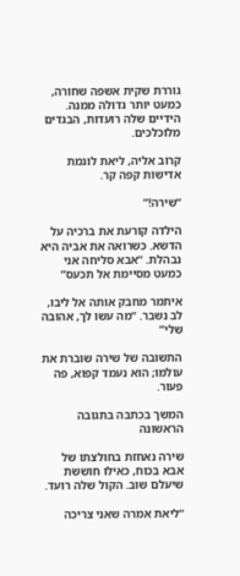גוררת שקית אשפה שחורה, כמעט יותר גדולה ממנה. הידיים שלה רועדות, הבגדים מלוכלכים.

קרוב אליה, ליאת לוגמת אדישות קפה קר.

“שירה!”

הילדה קורעת את ברכיה על הדשא. כשרואה את אביה היא נבהלת. “אבא סליחה אני כמעט מסיימת אל תכעס”

איתמר מחבק אותה אל ליבו, לב נשבר. “מה עשו לך, אהובה שלי”

התשובה של שירה שוברת את עולמו; הוא נעמד קפוא, פה פעור.

המשך בכתבה בתגובה הראשונה

שירה נאחזת בחולצתו של אבא בכוח, כאילו חוששת שיעלם שוב. הקול שלה רועד.

“ליאת אמרה שאני צריכה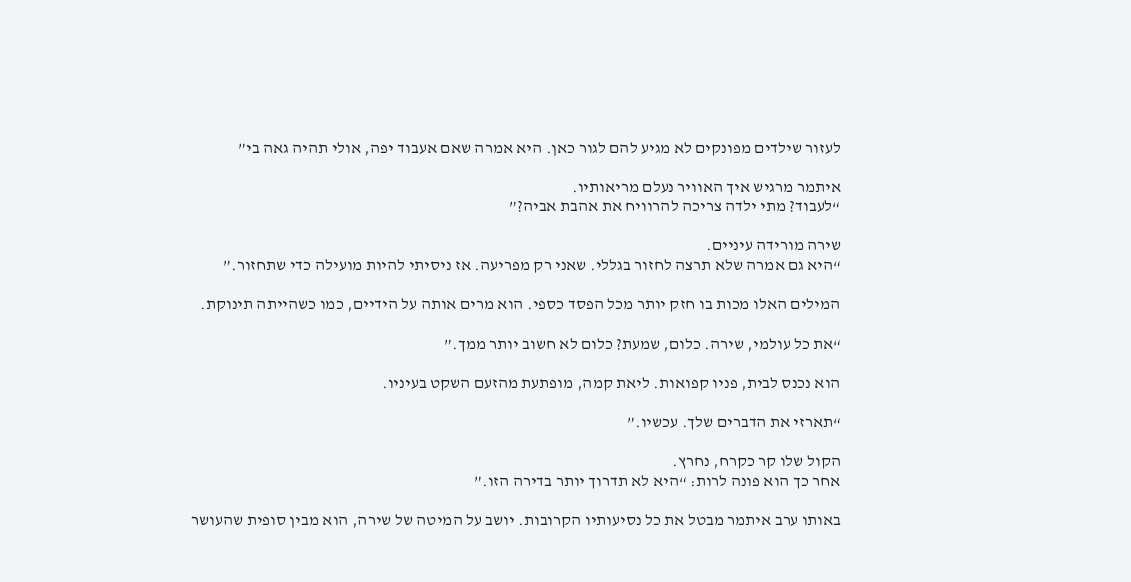לעזור שילדים מפונקים לא מגיע להם לגור כאן. היא אמרה שאם אעבוד יפה, אולי תהיה גאה בי”

איתמר מרגיש איך האוויר נעלם מריאותיו.
“לעבוד? מתי ילדה צריכה להרוויח את אהבת אביה?”

שירה מורידה עיניים.
“היא גם אמרה שלא תרצה לחזור בגללי. שאני רק מפריעה. אז ניסיתי להיות מועילה כדי שתחזור.”

המילים האלו מכות בו חזק יותר מכל הפסד כספי. הוא מרים אותה על הידיים, כמו כשהייתה תינוקת.

“את כל עולמי, שירה. כלום, שמעת? כלום לא חשוב יותר ממך.”

הוא נכנס לבית, פניו קפואות. ליאת קמה, מופתעת מהזעם השקט בעיניו.

“תארזי את הדברים שלך. עכשיו.”

הקול שלו קר כקרח, נחרץ.
אחר כך הוא פונה לרות: “היא לא תדרוך יותר בדירה הזו.”

באותו ערב איתמר מבטל את כל נסיעותיו הקרובות. יושב על המיטה של שירה, הוא מבין סופית שהעושר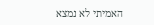האמיתי לא נמצא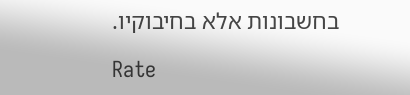בחשבונות אלא בחיבוקיו.

Rate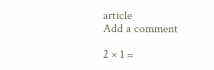article
Add a comment

2 × 1 =